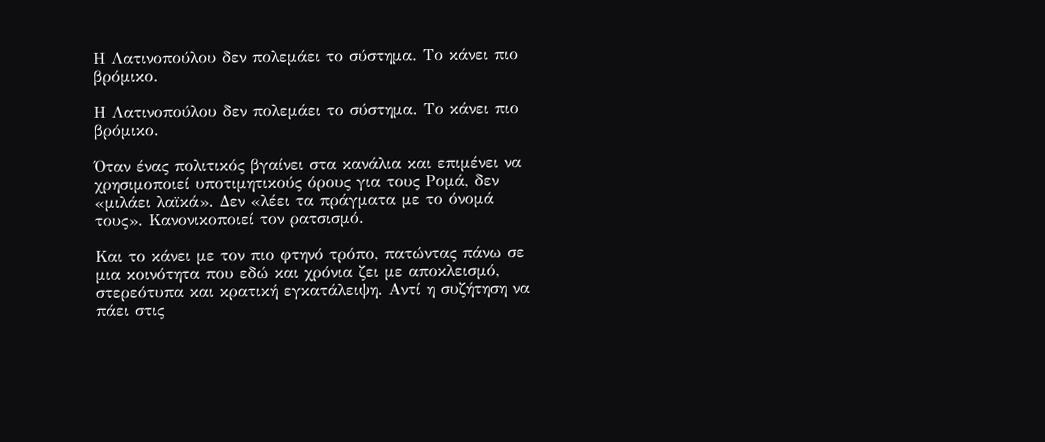Η Λατινοπούλου δεν πολεμάει το σύστημα. Το κάνει πιο βρόμικο.

Η Λατινοπούλου δεν πολεμάει το σύστημα. Το κάνει πιο βρόμικο.

Όταν ένας πολιτικός βγαίνει στα κανάλια και επιμένει να χρησιμοποιεί υποτιμητικούς όρους για τους Ρομά, δεν «μιλάει λαϊκά». Δεν «λέει τα πράγματα με το όνομά τους». Κανονικοποιεί τον ρατσισμό.

Και το κάνει με τον πιο φτηνό τρόπο, πατώντας πάνω σε μια κοινότητα που εδώ και χρόνια ζει με αποκλεισμό, στερεότυπα και κρατική εγκατάλειψη. Αντί η συζήτηση να πάει στις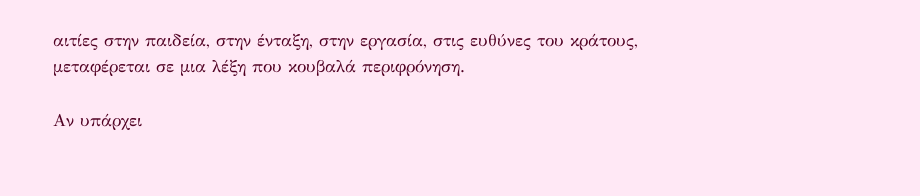αιτίες στην παιδεία, στην ένταξη, στην εργασία, στις ευθύνες του κράτους, μεταφέρεται σε μια λέξη που κουβαλά περιφρόνηση.

Αν υπάρχει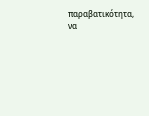παραβατικότητα, να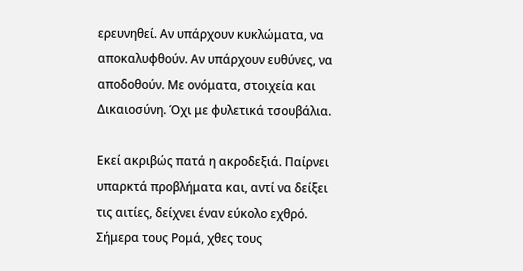ερευνηθεί. Αν υπάρχουν κυκλώματα, να αποκαλυφθούν. Αν υπάρχουν ευθύνες, να αποδοθούν. Με ονόματα, στοιχεία και Δικαιοσύνη. Όχι με φυλετικά τσουβάλια.

Εκεί ακριβώς πατά η ακροδεξιά. Παίρνει υπαρκτά προβλήματα και, αντί να δείξει τις αιτίες, δείχνει έναν εύκολο εχθρό. Σήμερα τους Ρομά, χθες τους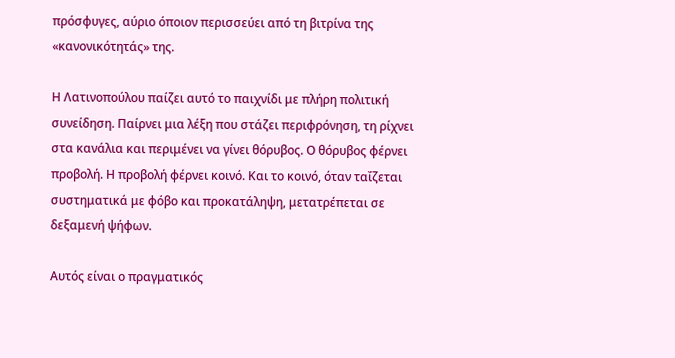πρόσφυγες, αύριο όποιον περισσεύει από τη βιτρίνα της «κανονικότητάς» της.

Η Λατινοπούλου παίζει αυτό το παιχνίδι με πλήρη πολιτική συνείδηση. Παίρνει μια λέξη που στάζει περιφρόνηση, τη ρίχνει στα κανάλια και περιμένει να γίνει θόρυβος. Ο θόρυβος φέρνει προβολή. Η προβολή φέρνει κοινό. Και το κοινό, όταν ταΐζεται συστηματικά με φόβο και προκατάληψη, μετατρέπεται σε δεξαμενή ψήφων.

Αυτός είναι ο πραγματικός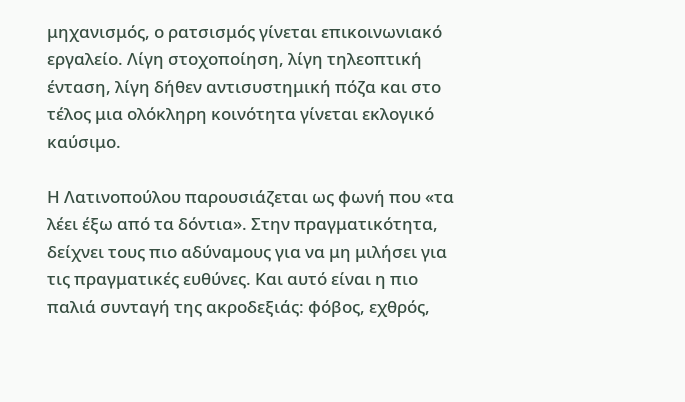μηχανισμός, ο ρατσισμός γίνεται επικοινωνιακό εργαλείο. Λίγη στοχοποίηση, λίγη τηλεοπτική ένταση, λίγη δήθεν αντισυστημική πόζα και στο τέλος μια ολόκληρη κοινότητα γίνεται εκλογικό καύσιμο.

Η Λατινοπούλου παρουσιάζεται ως φωνή που «τα λέει έξω από τα δόντια». Στην πραγματικότητα, δείχνει τους πιο αδύναμους για να μη μιλήσει για τις πραγματικές ευθύνες. Και αυτό είναι η πιο παλιά συνταγή της ακροδεξιάς: φόβος, εχθρός,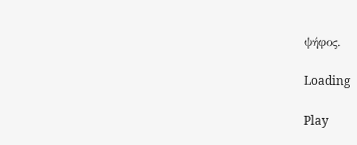ψήφος.

Loading

Play